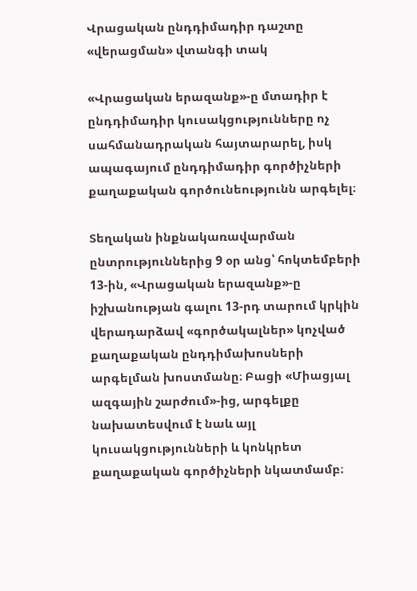Վրացական ընդդիմադիր դաշտը «վերացման» վտանգի տակ

«Վրացական երազանք»-ը մտադիր է ընդդիմադիր կուսակցությունները ոչ սահմանադրական հայտարարել, իսկ ապագայում ընդդիմադիր գործիչների քաղաքական գործունեությունն արգելել։

Տեղական ինքնակառավարման ընտրություններից 9 օր անց՝ հոկտեմբերի 13-ին, «Վրացական երազանք»-ը իշխանության գալու 13-րդ տարում կրկին վերադարձավ «գործակալներ» կոչված քաղաքական ընդդիմախոսների արգելման խոստմանը։ Բացի «Միացյալ ազգային շարժում»-ից, արգելքը նախատեսվում է նաև այլ կուսակցությունների և կոնկրետ քաղաքական գործիչների նկատմամբ։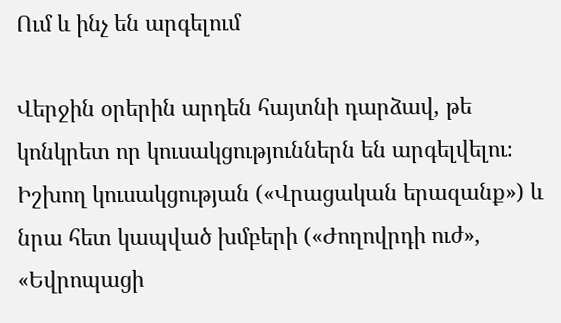Ում և ինչ են արգելում

Վերջին օրերին արդեն հայտնի դարձավ, թե կոնկրետ որ կուսակցություններն են արգելվելու։ Իշխող կուսակցության («Վրացական երազանք») և նրա հետ կապված խմբերի («Ժողովրդի ուժ», «Եվրոպացի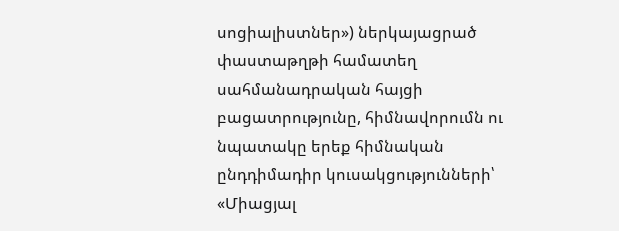սոցիալիստներ») ներկայացրած փաստաթղթի համատեղ սահմանադրական հայցի բացատրությունը, հիմնավորումն ու նպատակը երեք հիմնական ընդդիմադիր կուսակցությունների՝ «Միացյալ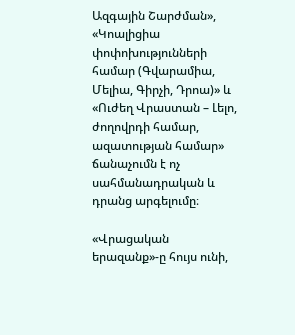Ազգային Շարժման», «Կոալիցիա փոփոխությունների համար (Գվարամիա, Մելիա, Գիրչի, Դրոա)» և «Ուժեղ Վրաստան – Լելո, ժողովրդի համար, ազատության համար» ճանաչումն է ոչ սահմանադրական և դրանց արգելումը։

«Վրացական երազանք»-ը հույս ունի,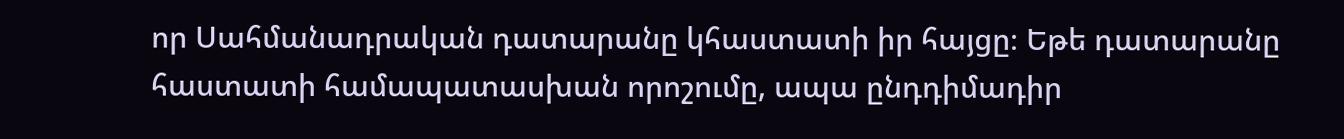որ Սահմանադրական դատարանը կհաստատի իր հայցը։ Եթե դատարանը հաստատի համապատասխան որոշումը, ապա ընդդիմադիր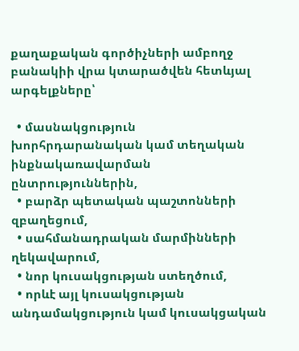քաղաքական գործիչների ամբողջ բանակիի վրա կտարածվեն հետևյալ արգելքները՝

  • մասնակցություն խորհրդարանական կամ տեղական ինքնակառավարման ընտրություններին,
  • բարձր պետական պաշտոնների զբաղեցում,
  • սահմանադրական մարմինների ղեկավարում,
  • նոր կուսակցության ստեղծում,
  • որևէ այլ կուսակցության անդամակցություն կամ կուսակցական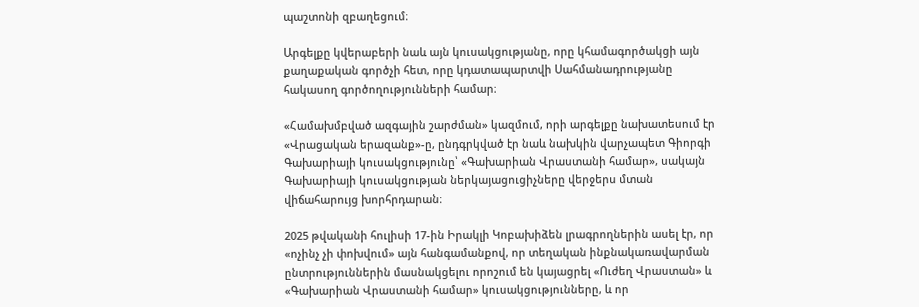պաշտոնի զբաղեցում։

Արգելքը կվերաբերի նաև այն կուսակցությանը, որը կհամագործակցի այն քաղաքական գործչի հետ, որը կդատապարտվի Սահմանադրությանը հակասող գործողությունների համար։

«Համախմբված ազգային շարժման» կազմում, որի արգելքը նախատեսում էր «Վրացական երազանք»-ը, ընդգրկված էր նաև նախկին վարչապետ Գիորգի Գախարիայի կուսակցությունը՝ «Գախարիան Վրաստանի համար», սակայն Գախարիայի կուսակցության ներկայացուցիչները վերջերս մտան վիճահարույց խորհրդարան։

2025 թվականի հուլիսի 17-ին Իրակլի Կոբախիձեն լրագրողներին ասել էր, որ «ոչինչ չի փոխվում» այն հանգամանքով, որ տեղական ինքնակառավարման ընտրություններին մասնակցելու որոշում են կայացրել «Ուժեղ Վրաստան» և «Գախարիան Վրաստանի համար» կուսակցությունները, և որ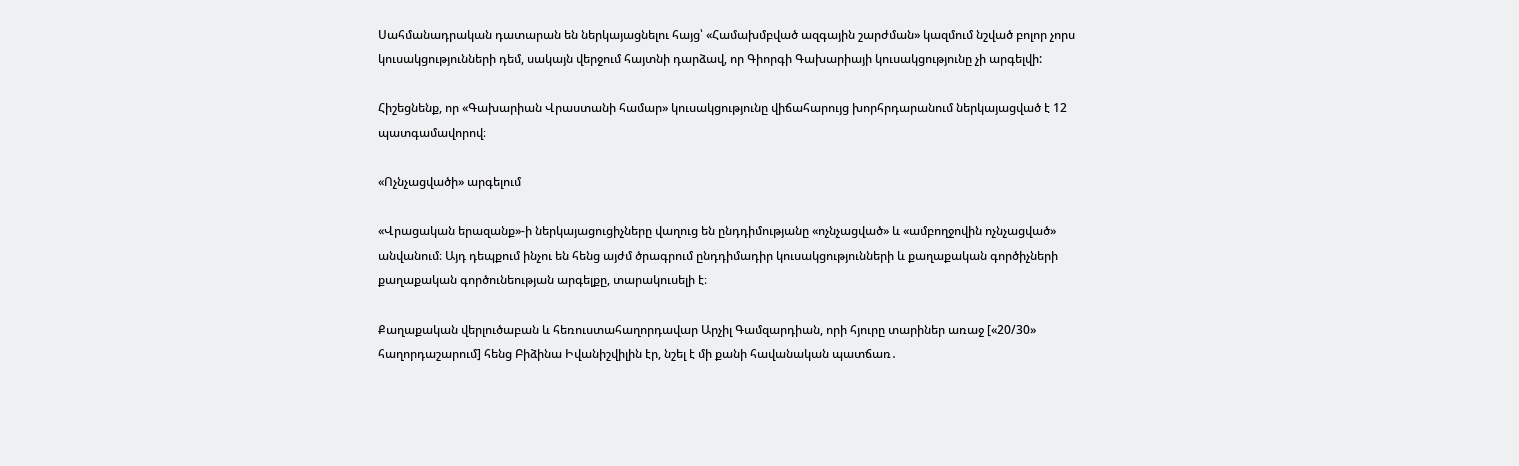Սահմանադրական դատարան են ներկայացնելու հայց՝ «Համախմբված ազգային շարժման» կազմում նշված բոլոր չորս կուսակցությունների դեմ, սակայն վերջում հայտնի դարձավ, որ Գիորգի Գախարիայի կուսակցությունը չի արգելվի:

Հիշեցնենք, որ «Գախարիան Վրաստանի համար» կուսակցությունը վիճահարույց խորհրդարանում ներկայացված է 12 պատգամավորով։

«Ոչնչացվածի» արգելում

«Վրացական երազանք»-ի ներկայացուցիչները վաղուց են ընդդիմությանը «ոչնչացված» և «ամբողջովին ոչնչացված» անվանում։ Այդ դեպքում ինչու են հենց այժմ ծրագրում ընդդիմադիր կուսակցությունների և քաղաքական գործիչների քաղաքական գործունեության արգելքը, տարակուսելի է։

Քաղաքական վերլուծաբան և հեռուստահաղորդավար Արչիլ Գամզարդիան, որի հյուրը տարիներ առաջ [«20/30» հաղորդաշարում] հենց Բիձինա Իվանիշվիլին էր, նշել է մի քանի հավանական պատճառ․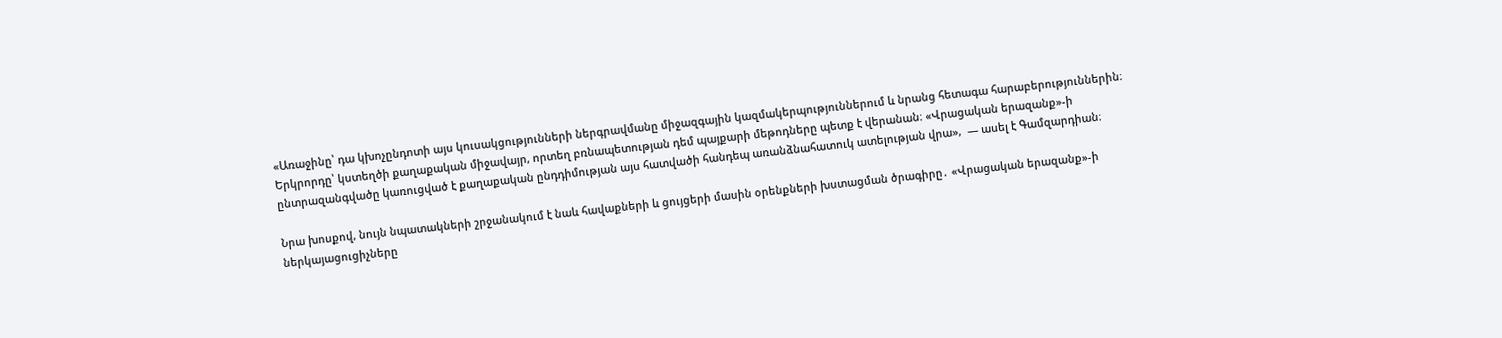«Առաջինը՝ դա կխոչընդոտի այս կուսակցությունների ներգրավմանը միջազգային կազմակերպություններում և նրանց հետագա հարաբերություններին։ Երկրորդը՝ կստեղծի քաղաքական միջավայր, որտեղ բռնապետության դեմ պայքարի մեթոդները պետք է վերանան։ «Վրացական երազանք»-ի ընտրազանգվածը կառուցված է քաղաքական ընդդիմության այս հատվածի հանդեպ առանձնահատուկ ատելության վրա»,  — ասել է Գամզարդիան։

Նրա խոսքով, նույն նպատակների շրջանակում է նաև հավաքների և ցույցերի մասին օրենքների խստացման ծրագիրը․ «Վրացական երազանք»-ի ներկայացուցիչները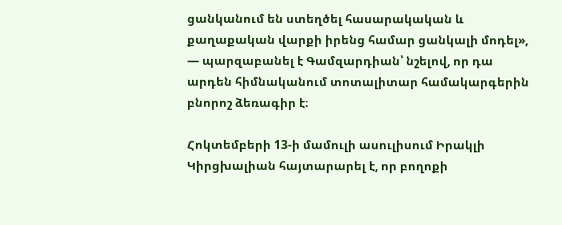ցանկանում են ստեղծել հասարակական և քաղաքական վարքի իրենց համար ցանկալի մոդել», — պարզաբանել է Գամզարդիան՝ նշելով, որ դա արդեն հիմնականում տոտալիտար համակարգերին բնորոշ ձեռագիր է։

Հոկտեմբերի 13-ի մամուլի ասուլիսում Իրակլի Կիրցխալիան հայտարարել է, որ բողոքի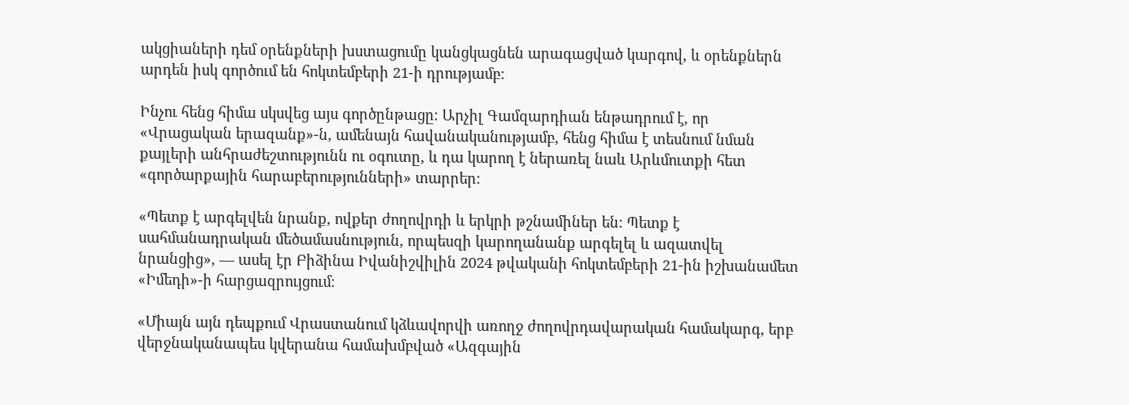ակցիաների դեմ օրենքների խստացումը կանցկացնեն արագացված կարգով, և օրենքներն արդեն իսկ գործում են հոկտեմբերի 21-ի դրությամբ։

Ինչու հենց հիմա սկսվեց այս գործընթացը։ Արչիլ Գամզարդիան ենթադրում է, որ «Վրացական երազանք»-ն, ամենայն հավանականությամբ, հենց հիմա է տեսնում նման քայլերի անհրաժեշտությունն ու օգուտը, և դա կարող է ներառել նաև Արևմուտքի հետ «գործարքային հարաբերությունների» տարրեր։

«Պետք է արգելվեն նրանք, ովքեր ժողովրդի և երկրի թշնամիներ են։ Պետք է սահմանադրական մեծամասնություն, որպեսզի կարողանանք արգելել և ազատվել նրանցից», — ասել էր Բիձինա Իվանիշվիլին 2024 թվականի հոկտեմբերի 21-ին իշխանամետ «Իմեդի»-ի հարցազրույցում։

«Միայն այն դեպքում Վրաստանում կձևավորվի առողջ ժողովրդավարական համակարգ, երբ վերջնականապես կվերանա համախմբված «Ազգային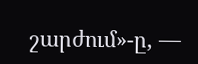շարժում»-ը, —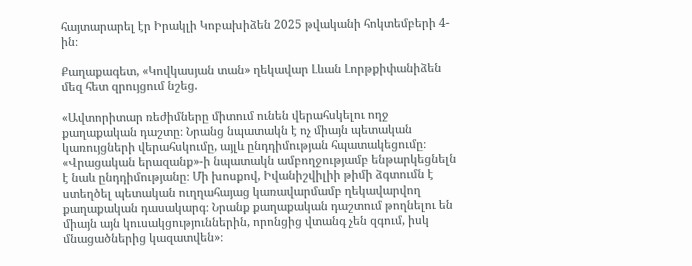հայտարարել էր Իրակլի Կոբախիձեն 2025 թվականի հոկտեմբերի 4-ին։

Քաղաքագետ, «Կովկասյան տան» ղեկավար Լևան Լորթքիփանիձեն մեզ հետ զրույցում նշեց.

«Ավտորիտար ռեժիմները միտում ունեն վերահսկելու ողջ քաղաքական դաշտը։ Նրանց նպատակն է ոչ միայն պետական կառույցների վերահսկումը, այլև ընդդիմության հպատակեցումը։ «Վրացական երազանք»-ի նպատակն ամբողջությամբ ենթարկեցնելն է նաև ընդդիմությանը։ Մի խոսքով, Իվանիշվիլիի թիմի ձգտումն է ստեղծել պետական ուղղահայաց կառավարմամբ ղեկավարվող քաղաքական դասակարգ։ Նրանք քաղաքական դաշտում թողնելու են միայն այն կուսակցություններին, որոնցից վտանգ չեն զգում, իսկ մնացածներից կազատվեն»։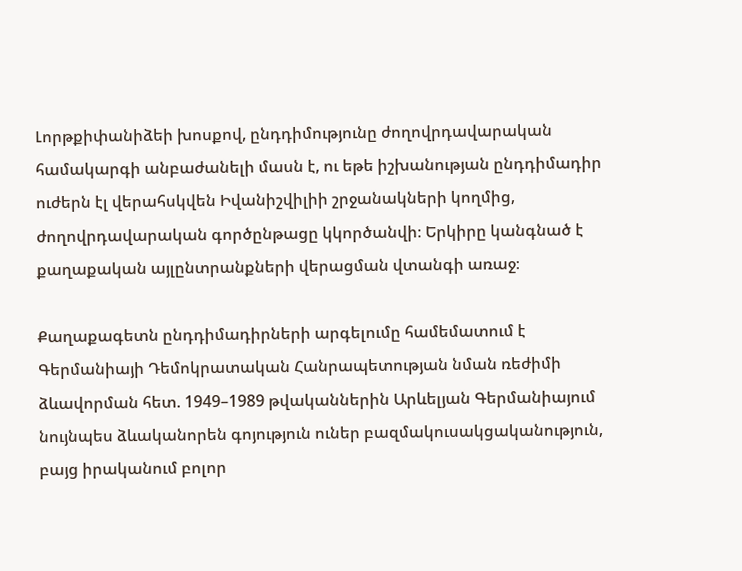Լորթքիփանիձեի խոսքով, ընդդիմությունը ժողովրդավարական համակարգի անբաժանելի մասն է, ու եթե իշխանության ընդդիմադիր ուժերն էլ վերահսկվեն Իվանիշվիլիի շրջանակների կողմից, ժողովրդավարական գործընթացը կկործանվի։ Երկիրը կանգնած է քաղաքական այլընտրանքների վերացման վտանգի առաջ։

Քաղաքագետն ընդդիմադիրների արգելումը համեմատում է Գերմանիայի Դեմոկրատական Հանրապետության նման ռեժիմի ձևավորման հետ. 1949–1989 թվականներին Արևելյան Գերմանիայում նույնպես ձևականորեն գոյություն ուներ բազմակուսակցականություն, բայց իրականում բոլոր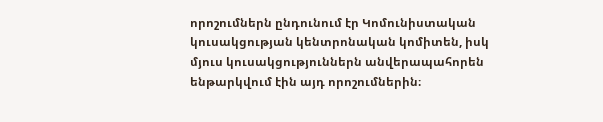որոշումներն ընդունում էր Կոմունիստական կուսակցության կենտրոնական կոմիտեն, իսկ մյուս կուսակցություններն անվերապահորեն ենթարկվում էին այդ որոշումներին։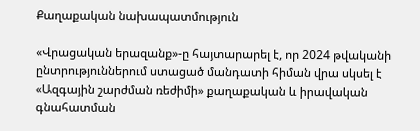Քաղաքական նախապատմություն

«Վրացական երազանք»-ը հայտարարել է, որ 2024 թվականի ընտրություններում ստացած մանդատի հիման վրա սկսել է «Ազգային շարժման ռեժիմի» քաղաքական և իրավական գնահատման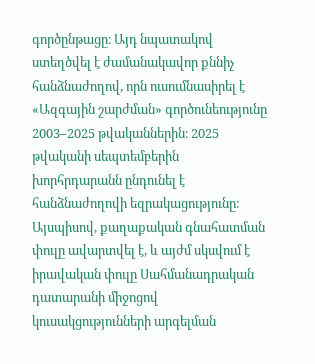գործընթացը։ Այդ նպատակով ստեղծվել է ժամանակավոր քննիչ հանձնաժողով, որն ուսումնասիրել է «Ազգային շարժման» գործունեությունը 2003–2025 թվականներին։ 2025 թվականի սեպտեմբերին խորհրդարանն ընդունել է հանձնաժողովի եզրակացությունը։ Այսպիսով, քաղաքական գնահատման փուլը ավարտվել է, և այժմ սկսվում է իրավական փուլը Սահմանադրական դատարանի միջոցով կուսակցությունների արգելման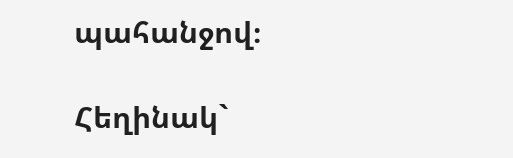պահանջով։

Հեղինակ`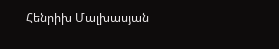Հենրիխ Մալխասյան